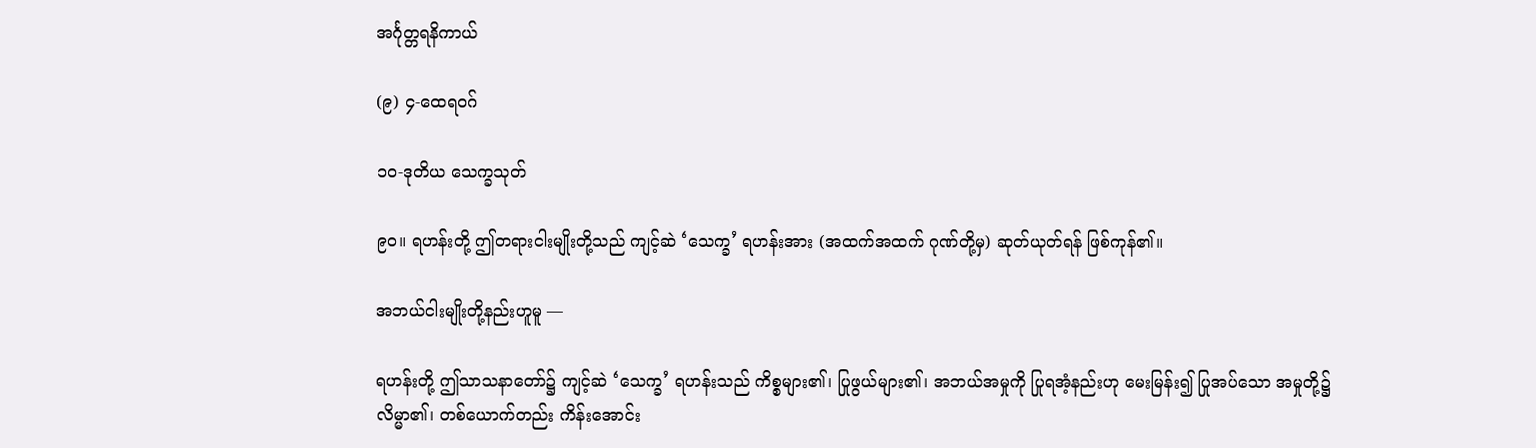အင်္ဂုတ္တရနိကာယ်

(၉) ၄-ထေရဝဂ်

၁ဝ-ဒုတိယ သေက္ခသုတ်

၉ဝ။ ရဟန်းတို့ ဤတရားငါးမျိုးတို့သည် ကျင့်ဆဲ ‘သေက္ခ’ ရဟန်းအား (အထက်အထက် ဂုဏ်တို့မှ) ဆုတ်ယုတ်ရန် ဖြစ်ကုန်၏။

အဘယ်ငါးမျိုးတို့နည်းဟူမူ —

ရဟန်းတို့ ဤသာသနာတော်၌ ကျင့်ဆဲ ‘သေက္ခ’ ရဟန်းသည် ကိစ္စများ၏၊ ပြုဖွယ်များ၏၊ အဘယ်အမှုကို ပြုရအံ့နည်းဟု မေးမြန်း၍ ပြုအပ်သော အမှုတို့၌ လိမ္မာ၏၊ တစ်ယောက်တည်း ကိန်းအောင်း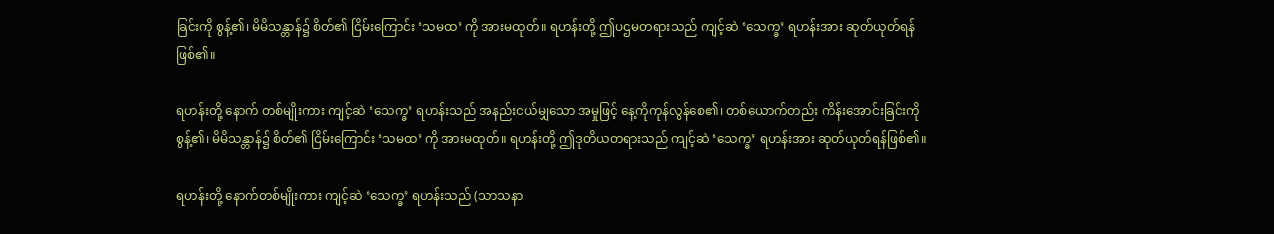ခြင်းကို စွန့်၏၊ မိမိသန္တာန်၌ စိတ်၏ ငြိမ်းကြောင်း ‘သမထ’ ကို အားမထုတ်။ ရဟန်းတို့ ဤပဌမတရားသည် ကျင့်ဆဲ ‘သေက္ခ’ ရဟန်းအား ဆုတ်ယုတ်ရန်ဖြစ်၏။

ရဟန်းတို့ နောက် တစ်မျိုးကား ကျင့်ဆဲ ‘သေက္ခ’ ရဟန်းသည် အနည်းငယ်မျှသော အမှုဖြင့် နေ့ကိုကုန်လွန်စေ၏၊ တစ်ယောက်တည်း ကိန်းအောင်းခြင်းကို စွန့်၏၊ မိမိသန္တာန်၌ စိတ်၏ ငြိမ်းကြောင်း ‘သမထ’ ကို အားမထုတ်။ ရဟန်းတို့ ဤဒုတိယတရားသည် ကျင့်ဆဲ ‘သေက္ခ’ ရဟန်းအား ဆုတ်ယုတ်ရန်ဖြစ်၏။

ရဟန်းတို့ နောက်တစ်မျိုးကား ကျင့်ဆဲ ‘သေက္ခ’ ရဟန်းသည် (သာသနာ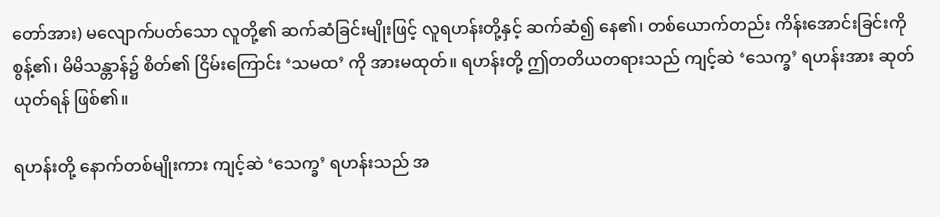တော်အား) မလျောက်ပတ်သော လူတို့၏ ဆက်ဆံခြင်းမျိုးဖြင့် လူရဟန်းတို့နှင့် ဆက်ဆံ၍ နေ၏၊ တစ်ယောက်တည်း ကိန်းအောင်းခြင်းကို စွန့်၏၊ မိမိသန္တာန်၌ စိတ်၏ ငြိမ်းကြောင်း ‘သမထ’ ကို အားမထုတ်။ ရဟန်းတို့ ဤတတိယတရားသည် ကျင့်ဆဲ ‘သေက္ခ’ ရဟန်းအား ဆုတ်ယုတ်ရန် ဖြစ်၏။

ရဟန်းတို့ နောက်တစ်မျိုးကား ကျင့်ဆဲ ‘သေက္ခ’ ရဟန်းသည် အ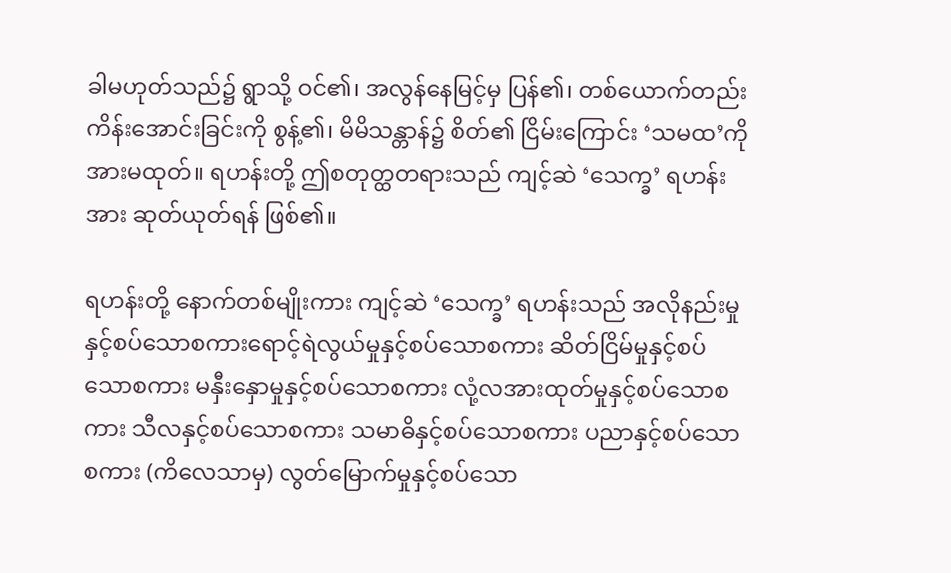ခါမဟုတ်သည်၌ ရွာသို့ ဝင်၏၊ အလွန်နေမြင့်မှ ပြန်၏၊ တစ်ယောက်တည်း ကိန်းအောင်းခြင်းကို စွန့်၏၊ မိမိသန္တာန်၌ စိတ်၏ ငြိမ်းကြောင်း ‘သမထ’ကို အားမထုတ်။ ရဟန်းတို့ ဤစတုတ္ထတရားသည် ကျင့်ဆဲ ‘သေက္ခ’ ရဟန်းအား ဆုတ်ယုတ်ရန် ဖြစ်၏။

ရဟန်းတို့ နောက်တစ်မျိုးကား ကျင့်ဆဲ ‘သေက္ခ’ ရဟန်းသည် အလိုနည်းမှုနှင့်စပ်သောစကားရောင့်ရဲလွယ်မှုနှင့်စပ်သောစကား ဆိတ်ငြိမ်မှုနှင့်စပ်သောစကား မနှီးနှောမှုနှင့်စပ်သောစကား လုံ့လအားထုတ်မှုနှင့်စပ်သောစကား သီလနှင့်စပ်သောစကား သမာဓိနှင့်စပ်သောစကား ပညာနှင့်စပ်သောစကား (ကိလေသာမှ) လွတ်မြောက်မှုနှင့်စပ်သော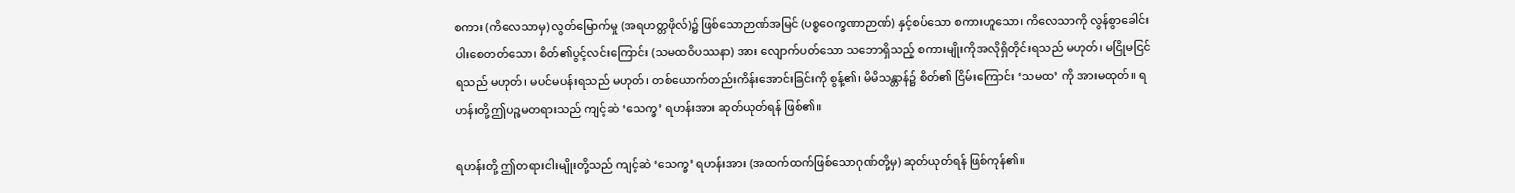စကား (ကိလေသာမှ) လွတ်မြောက်မှု (အရဟတ္တဖိုလ်)၌ ဖြစ်သောဉာဏ်အမြင် (ပစ္စဝေက္ခဏာဉာဏ်) နှင့်စပ်သော စကားဟူသော၊ ကိလေသာကို လွန်စွာခေါင်းပါးစေတတ်သော၊ စိတ်၏ပွင့်လင်းကြောင်း (သမထဝိပဿနာ) အား လျောက်ပတ်သော သဘောရှိသည့် စကားမျိုးကိုအလိုရှိတိုင်းရသည် မဟုတ်၊ မငြိုမငြင်ရသည် မဟုတ်၊ မပင်မပန်းရသည် မဟုတ်၊ တစ်ယောက်တည်းကိန်းအောင်းခြင်းကို စွန့်၏၊ မိမိသန္တာန်၌ စိတ်၏ ငြိမ်းကြောင်း ‘သမထ’ ကို အားမထုတ်။ ရဟန်းတို့ဤပဉ္စမတရားသည် ကျင့်ဆဲ ‘သေက္ခ’ ရဟန်းအား ဆုတ်ယုတ်ရန် ဖြစ်၏။

ရဟန်းတို့ ဤတရားငါးမျိုးတို့သည် ကျင့်ဆဲ ‘သေက္ခ’ ရဟန်းအား (အထက်ထက်ဖြစ်သောဂုဏ်တို့မှ) ဆုတ်ယုတ်ရန် ဖြစ်ကုန်၏။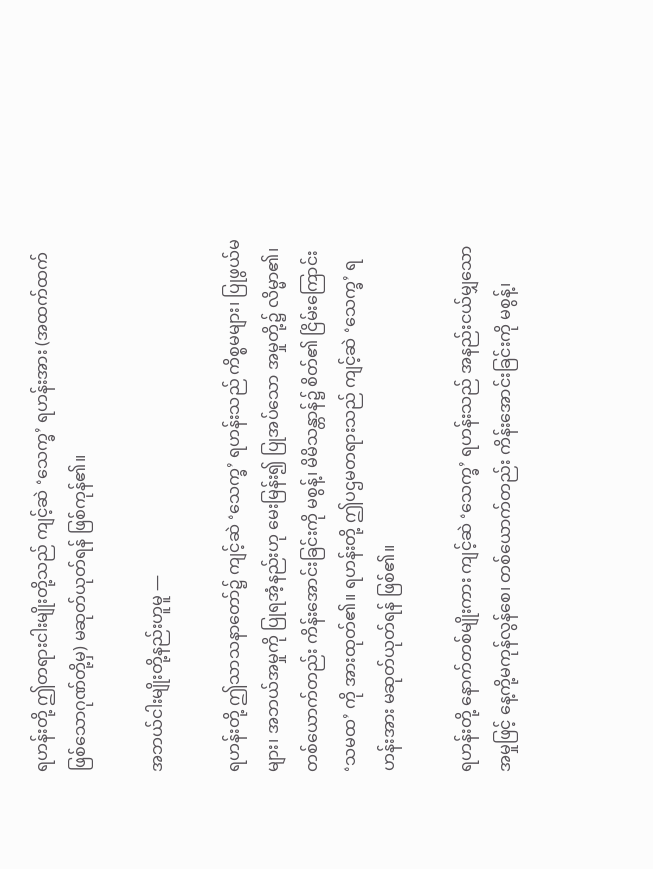ရဟန်းတို့ ဤတရားငါးမျိုးတို့သည် ကျင့်ဆဲ ‘သေက္ခ’ ရဟန်းအား (အထက်ထက်ဖြစ်သောဂုဏ်တို့မှ) မဆုတ်ယုတ်ရန် ဖြစ်ကုန်၏။

အဘယ်ငါးမျိုးတို့နည်းဟူမူ —

ရဟန်းတို့ ဤသာသနာတော်၌ ကျင့်ဆဲ ‘သေက္ခ’ ရဟန်းသည် ကိစ္စမများ၊ ပြုဖွယ်မများ၊ အဘယ်အမှုကို ပြုရအံ့နည်းဟု မေးမြန်း၍ ပြုအပ်သော အမှုတို့၌ လိမ္မာ၏၊ တစ်ယောက်တည်း ကိန်းအောင်းခြင်းကို မစွန့်၊ မိမိသန္တာန်၌ စိတ်၏ ငြိမ်းကြောင်း ‘သမထ’ ကို အားထုတ်၏။ ရဟန်းတို့ ဤပဌမတရားသည် ကျင့်ဆဲ ‘သေက္ခ’ ရဟန်းအား မဆုတ်ယုတ်ရန် ဖြစ်၏။

ရဟန်းတို့ နောက်တစ်မျိုးကား ကျင့်ဆဲ ‘သေက္ခ’ ရဟန်းသည် အနည်းငယ်မျှသော အမှုဖြင့် နေ့ကို့မကုန်လွန်စေ၊ တစ်ယောက်တည်း ကိန်းအောင်းခြင်းကို မစွန့်၊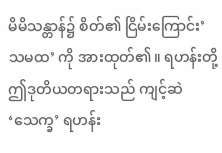မိမိသန္တာန်၌ စိတ်၏ ငြိမ်းကြောင်း’သမထ’ ကို အားထုတ်၏။ ရဟန်းတို့ ဤဒုတိယတရားသည် ကျင့်ဆဲ ‘သေက္ခ’ ရဟန်း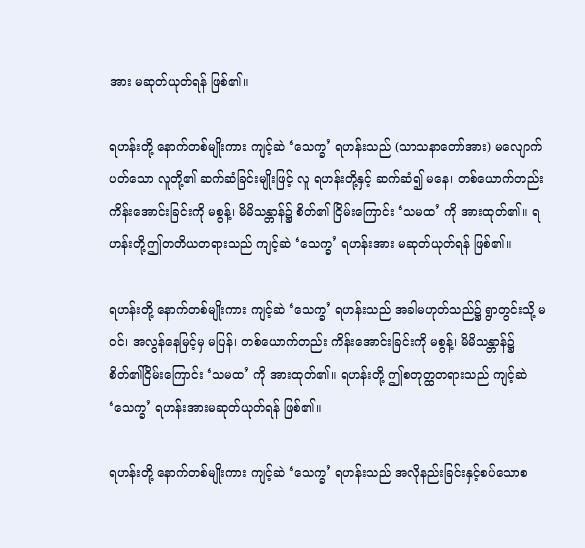အား မဆုတ်ယုတ်ရန် ဖြစ်၏။

ရဟန်းတို့ နောက်တစ်မျိုးကား ကျင့်ဆဲ ‘သေက္ခ’ ရဟန်းသည် (သာသနာတော်အား) မလျောက်ပတ်သော လူတို့၏ ဆက်ဆံခြင်းမျိုးဖြင့် လူ ရဟန်းတို့နှင့် ဆက်ဆံ၍ မနေ၊ တစ်ယောက်တည်း ကိန်းအောင်းခြင်းကို မစွန့်၊ မိမိသန္တာန်၌ စိတ်၏ ငြိမ်းကြောင်း ‘သမထ’ ကို အားထုတ်၏။ ရဟန်းတို့ဤတတိယတရားသည် ကျင့်ဆဲ ‘သေက္ခ’ ရဟန်းအား မဆုတ်ယုတ်ရန် ဖြစ်၏။

ရဟန်းတို့ နောက်တစ်မျိုးကား ကျင့်ဆဲ ‘သေက္ခ’ ရဟန်းသည် အခါမဟုတ်သည်၌ ရွာတွင်းသို့ မဝင်၊ အလွန်နေမြင့်မှ မပြန်၊ တစ်ယောက်တည်း ကိန်းအောင်းခြင်းကို မစွန့်၊ မိမိသန္တာန်၌ စိတ်၏ငြိမ်းကြောင်း ‘သမထ’ ကို အားထုတ်၏။ ရဟန်းတို့ ဤစတုတ္ထတရားသည် ကျင့်ဆဲ ‘သေက္ခ’ ရဟန်းအားမဆုတ်ယုတ်ရန် ဖြစ်၏။

ရဟန်းတို့ နောက်တစ်မျိုးကား ကျင့်ဆဲ ‘သေက္ခ’ ရဟန်းသည် အလိုနည်းခြင်းနှင့်စပ်သောစ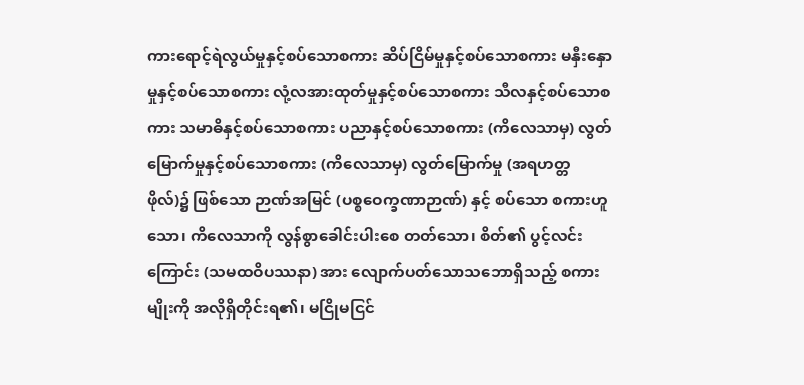ကားရောင့်ရဲလွယ်မှုနှင့်စပ်သောစကား ဆိပ်ငြိမ်မှုနှင့်စပ်သောစကား မနှီးနှောမှုနှင့်စပ်သောစကား လုံ့လအားထုတ်မှုနှင့်စပ်သောစကား သီလနှင့်စပ်သောစကား သမာဓိနှင့်စပ်သောစကား ပညာနှင့်စပ်သောစကား (ကိလေသာမှ) လွတ်မြောက်မှုနှင့်စပ်သောစကား (ကိလေသာမှ) လွတ်မြောက်မှု (အရဟတ္တဖိုလ်)၌ ဖြစ်သော ဉာဏ်အမြင် (ပစ္စဝေက္ခဏာဉာဏ်) နှင့် စပ်သော စကားဟူသော၊ ကိလေသာကို လွန်စွာခေါင်းပါးစေ တတ်သော၊ စိတ်၏ ပွင့်လင်းကြောင်း (သမထဝိပဿနာ) အား လျောက်ပတ်သောသဘောရှိသည့် စကား မျိုးကို အလိုရှိတိုင်းရ၏၊ မငြိုမငြင်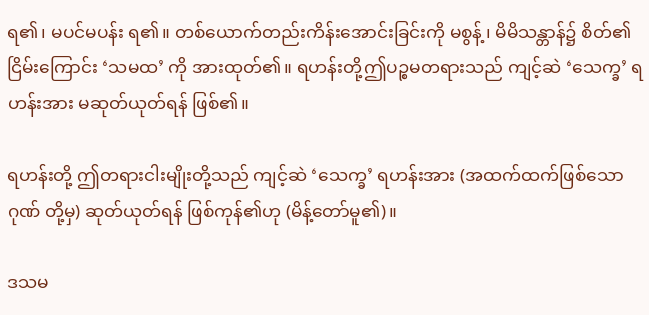ရ၏၊ မပင်မပန်း ရ၏။ တစ်ယောက်တည်းကိန်းအောင်းခြင်းကို မစွန့်၊ မိမိသန္တာန်၌ စိတ်၏ငြိမ်းကြောင်း ‘သမထ’ ကို အားထုတ်၏။ ရဟန်းတို့ဤပဉ္စမတရားသည် ကျင့်ဆဲ ‘သေက္ခ’ ရဟန်းအား မဆုတ်ယုတ်ရန် ဖြစ်၏။

ရဟန်းတို့ ဤတရားငါးမျိုးတို့သည် ကျင့်ဆဲ ‘သေက္ခ’ ရဟန်းအား (အထက်ထက်ဖြစ်သော ဂုဏ် တို့မှ) ဆုတ်ယုတ်ရန် ဖြစ်ကုန်၏ဟု (မိန့်တော်မူ၏)။

ဒသမ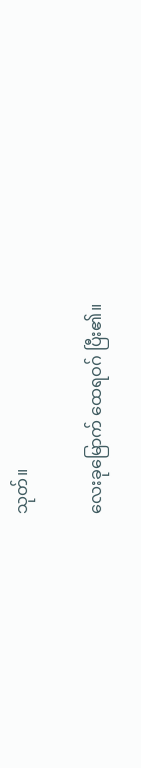သုတ်။

လေးခုမြောက် ထေရဝဂ် ပြီး၏။